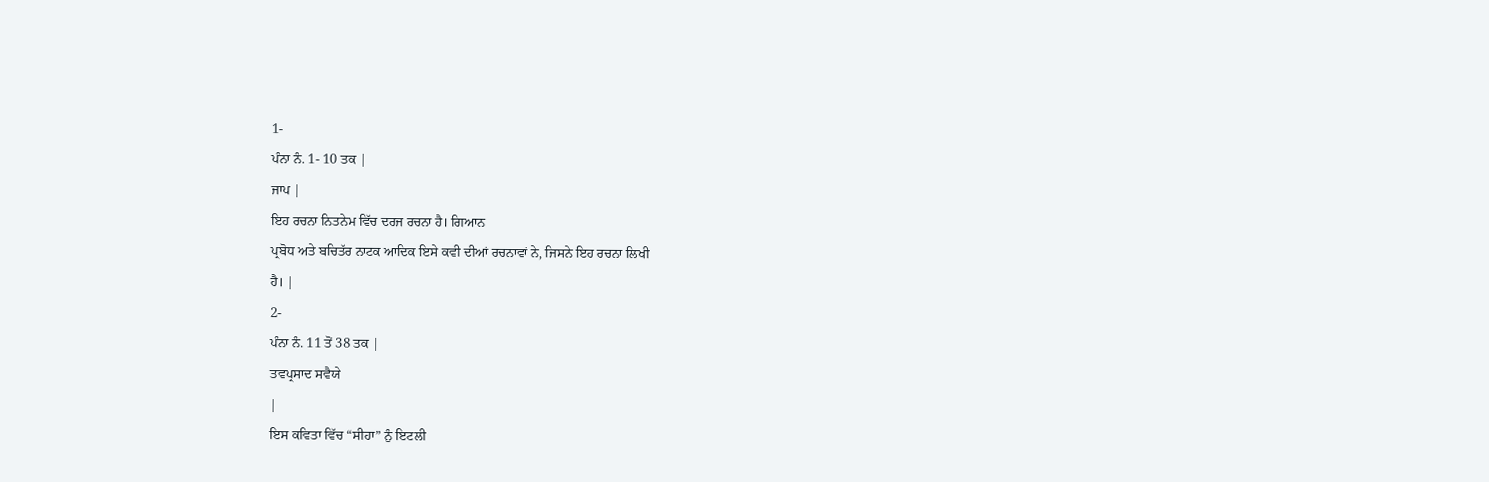1-
ਪੰਨਾ ਨੰ. 1- 10 ਤਕ |
ਜਾਪ |
ਇਹ ਰਚਨਾ ਨਿਤਨੇਮ ਵਿੱਚ ਦਰਜ ਰਚਨਾ ਹੈ। ਗਿਆਨ
ਪ੍ਰਬੋਧ ਅਤੇ ਬਚਿਤੱਰ ਨਾਟਕ ਆਦਿਕ ਇਸੇ ਕਵੀ ਦੀਆਂ ਰਚਨਾਵਾਂ ਨੇ, ਜਿਸਨੇ ਇਹ ਰਚਨਾ ਲਿਖੀ
ਹੈ। |
2-
ਪੰਨਾ ਨੰ. 11 ਤੋਂ 38 ਤਕ |
ਤਵਪ੍ਰਸਾਦ ਸਵੈਯੇ
|
ਇਸ ਕਵਿਤਾ ਵਿੱਚ “ਸੀਹਾ” ਨੁੰ ਇਟਲੀ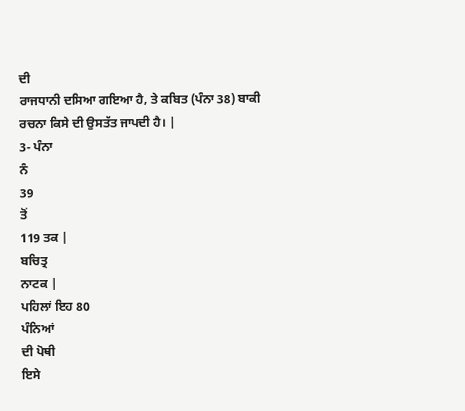ਦੀ
ਰਾਜਧਾਨੀ ਦਸਿਆ ਗਇਆ ਹੈ, ਤੇ ਕਬਿਤ (ਪੰਨਾ 38) ਬਾਕੀ
ਰਚਨਾ ਕਿਸੇ ਦੀ ਉਸਤੱਤ ਜਾਪਦੀ ਹੈ। |
3- ਪੰਨਾ
ਨੰ
39
ਤੋਂ
119 ਤਕ |
ਬਚਿਤ੍ਰ
ਨਾਟਕ |
ਪਹਿਲਾਂ ਇਹ 80
ਪੰਨਿਆਂ
ਦੀ ਪੋਥੀ
ਇਸੇ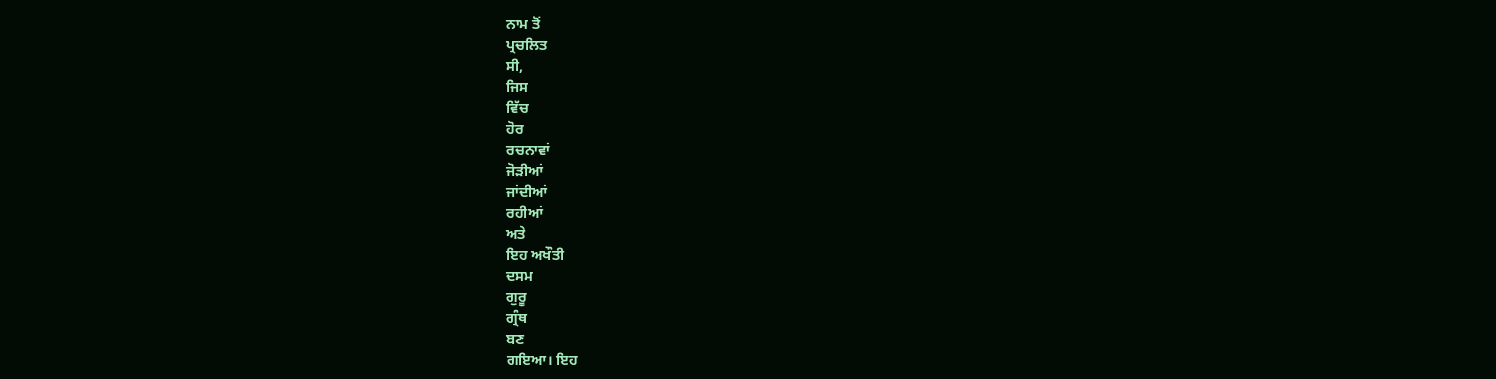ਨਾਮ ਤੋਂ
ਪ੍ਰਚਲਿਤ
ਸੀ,
ਜਿਸ
ਵਿੱਚ
ਹੋਰ
ਰਚਨਾਵਾਂ
ਜੋੜੀਆਂ
ਜਾਂਦੀਆਂ
ਰਹੀਆਂ
ਅਤੇ
ਇਹ ਅਖੌਤੀ
ਦਸਮ
ਗੁਰੂ
ਗ੍ਰੰਥ
ਬਣ
ਗਇਆ। ਇਹ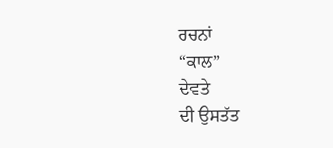ਰਚਨਾਂ
“ਕਾਲ”
ਦੇਵਤੇ
ਦੀ ਉਸਤੱਤ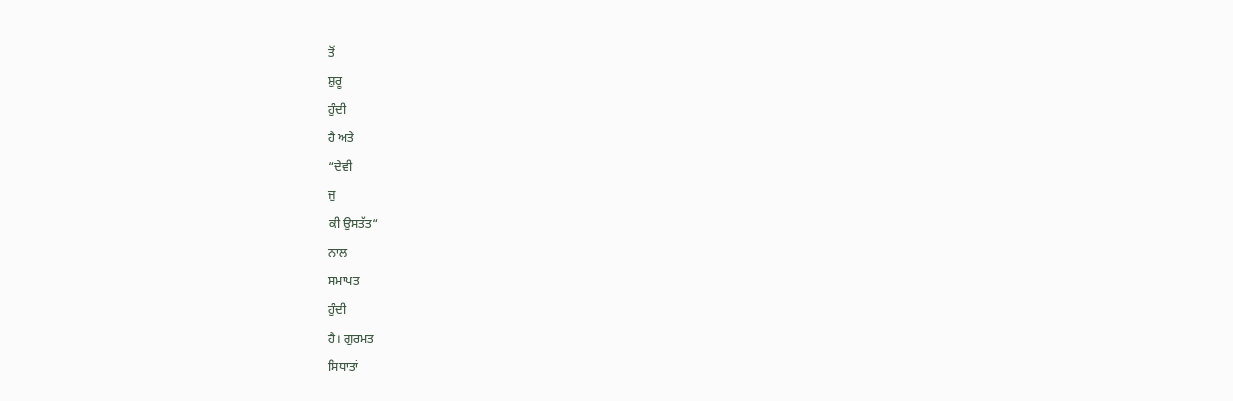ਤੋਂ
ਸ਼ੁਰੂ
ਹੁੰਦੀ
ਹੈ ਅਤੇ
“ਦੇਵੀ
ਜੁ
ਕੀ ਉਸਤੱਤ“
ਨਾਲ
ਸਮਾਪਤ
ਹੁੰਦੀ
ਹੈ। ਗੁਰਮਤ
ਸਿਧਾਤਾਂ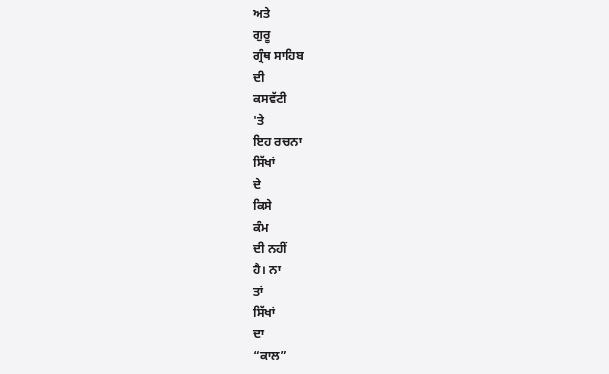ਅਤੇ
ਗੁਰੂ
ਗ੍ਰੰਥ ਸਾਹਿਬ
ਦੀ
ਕਸਵੱਟੀ
'ਤੇ
ਇਹ ਰਚਨਾ
ਸਿੱਖਾਂ
ਦੇ
ਕਿਸੇ
ਕੰਮ
ਦੀ ਨਹੀਂ
ਹੈ। ਨਾ
ਤਾਂ
ਸਿੱਖਾਂ
ਦਾ
“ਕਾਲ”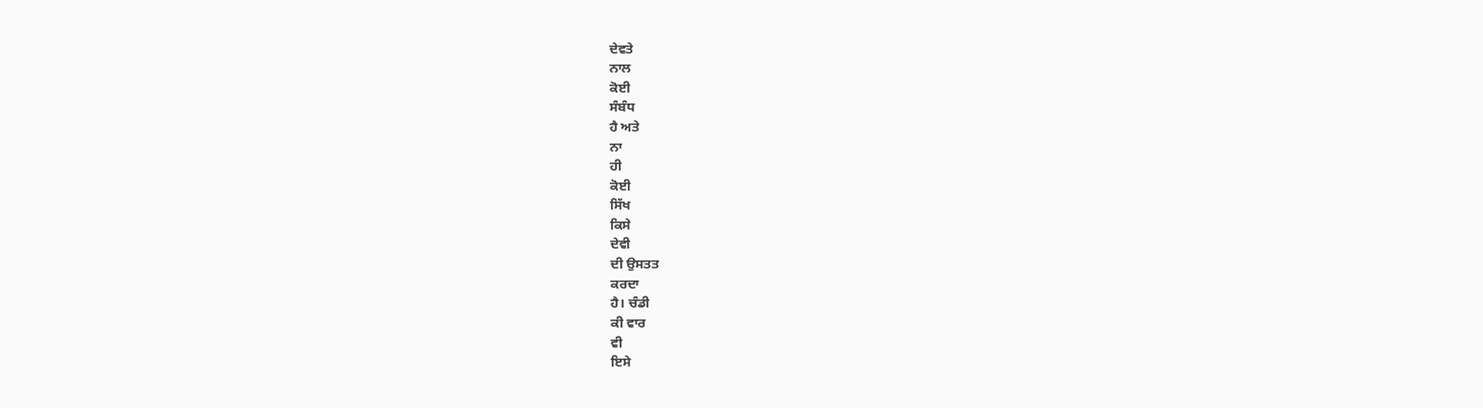ਦੇਵਤੇ
ਨਾਲ
ਕੋਈ
ਸੰਬੰਧ
ਹੈ ਅਤੇ
ਨਾ
ਹੀ
ਕੋਈ
ਸਿੱਖ
ਕਿਸੇ
ਦੇਵੀ
ਦੀ ਉਸਤਤ
ਕਰਦਾ
ਹੈ। ਚੰਡੀ
ਕੀ ਵਾਰ
ਵੀ
ਇਸੇ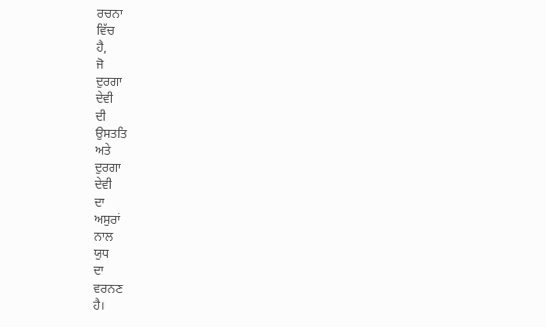ਰਚਨਾ
ਵਿੱਚ
ਹੈ,
ਜੋ
ਦੁਰਗਾ
ਦੇਵੀ
ਦੀ
ਉਸਤਤਿ
ਅਤੇ
ਦੁਰਗਾ
ਦੇਵੀ
ਦਾ
ਅਸੁਰਾਂ
ਨਾਲ
ਯੁਧ
ਦਾ
ਵਰਨਣ
ਹੈ।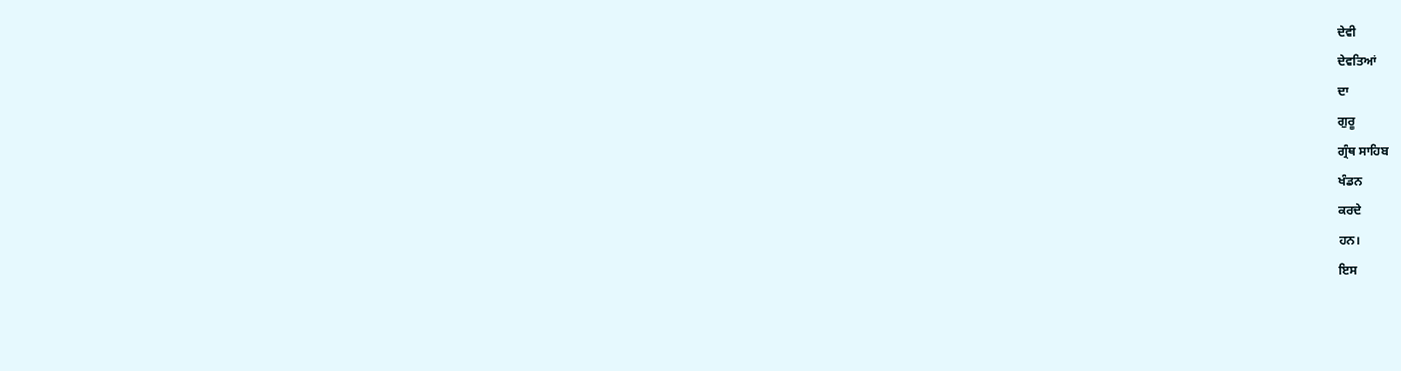ਦੇਵੀ
ਦੇਵਤਿਆਂ
ਦਾ
ਗੁਰੂ
ਗ੍ਰੰਥ ਸਾਹਿਬ
ਖੰਡਨ
ਕਰਦੇ
ਹਨ।
ਇਸ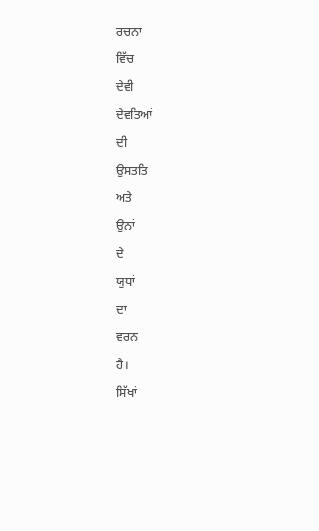ਰਚਨਾ
ਵਿੱਚ
ਦੇਵੀ
ਦੇਵਤਿਆਂ
ਦੀ
ਉਸਤਤਿ
ਅਤੇ
ਉਨਾਂ
ਦੇ
ਯੁਧਾਂ
ਦਾ
ਵਰਨ
ਹੈ।
ਸਿੱਖਾਂ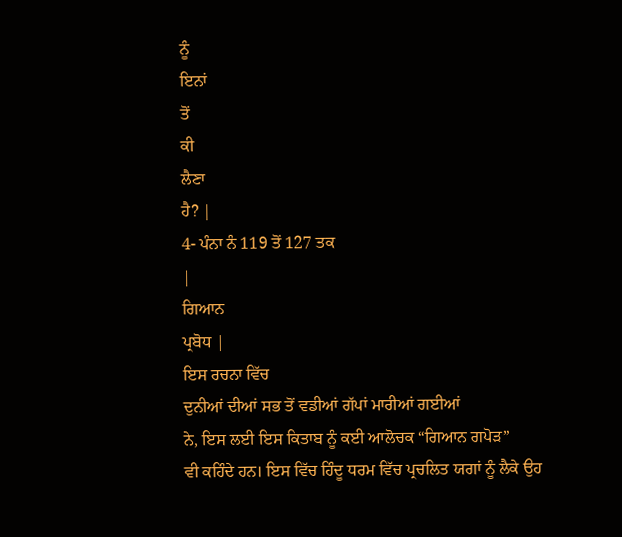ਨੂੰ
ਇਨਾਂ
ਤੋਂ
ਕੀ
ਲੈਣਾ
ਹੈ? |
4- ਪੰਨਾ ਨੰ 119 ਤੋਂ 127 ਤਕ
|
ਗਿਆਨ
ਪ੍ਰਬੋਧ |
ਇਸ ਰਚਨਾ ਵਿੱਚ
ਦੁਨੀਆਂ ਦੀਆਂ ਸਭ ਤੋਂ ਵਡੀਆਂ ਗੱਪਾਂ ਮਾਰੀਆਂ ਗਈਆਂ
ਨੇ, ਇਸ ਲਈ ਇਸ ਕਿਤਾਬ ਨੂੰ ਕਈ ਆਲੋਚਕ “ਗਿਆਨ ਗਪੋੜ”
ਵੀ ਕਹਿੰਦੇ ਹਨ। ਇਸ ਵਿੱਚ ਹਿੰਦੂ ਧਰਮ ਵਿੱਚ ਪ੍ਰਚਲਿਤ ਯਗਾਂ ਨੂੰ ਲੈਕੇ ਉਹ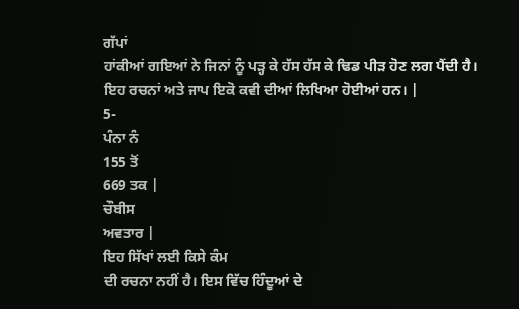ਗੱਪਾਂ
ਹਾਂਕੀਆਂ ਗਇਆਂ ਨੇ ਜਿਨਾਂ ਨੂੰ ਪੜ੍ਹ ਕੇ ਹੱਸ ਹੱਸ ਕੇ ਢਿਡ ਪੀੜ ਹੋਣ ਲਗ ਪੈਂਦੀ ਹੈ।
ਇਹ ਰਚਨਾਂ ਅਤੇ ਜਾਪ ਇਕੋ ਕਵੀ ਦੀਆਂ ਲਿਖਿਆ ਹੋਈਆਂ ਹਨ। |
5-
ਪੰਨਾ ਨੰ
155 ਤੋਂ
669 ਤਕ |
ਚੌਬੀਸ
ਅਵਤਾਰ |
ਇਹ ਸਿੱਖਾਂ ਲਈ ਕਿਸੇ ਕੰਮ
ਦੀ ਰਚਨਾ ਨਹੀਂ ਹੈ। ਇਸ ਵਿੱਚ ਹਿੰਦੂਆਂ ਦੇ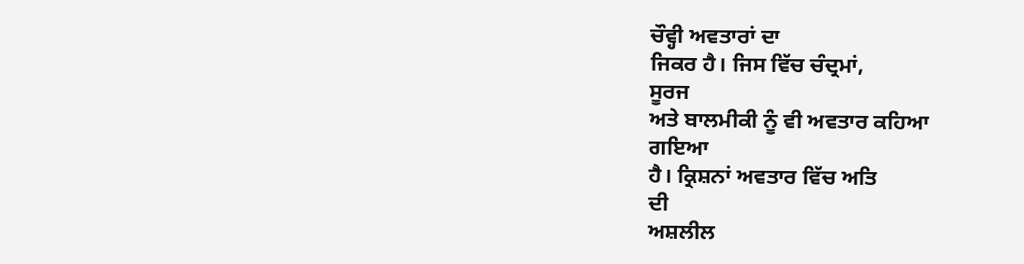ਚੌਵ੍ਹੀ ਅਵਤਾਰਾਂ ਦਾ
ਜਿਕਰ ਹੈ। ਜਿਸ ਵਿੱਚ ਚੰਦ੍ਰਮਾਂ,
ਸੂਰਜ
ਅਤੇ ਬਾਲਮੀਕੀ ਨੂੰ ਵੀ ਅਵਤਾਰ ਕਹਿਆ
ਗਇਆ
ਹੈ। ਕ੍ਰਿਸ਼ਨਾਂ ਅਵਤਾਰ ਵਿੱਚ ਅਤਿ
ਦੀ
ਅਸ਼ਲੀਲ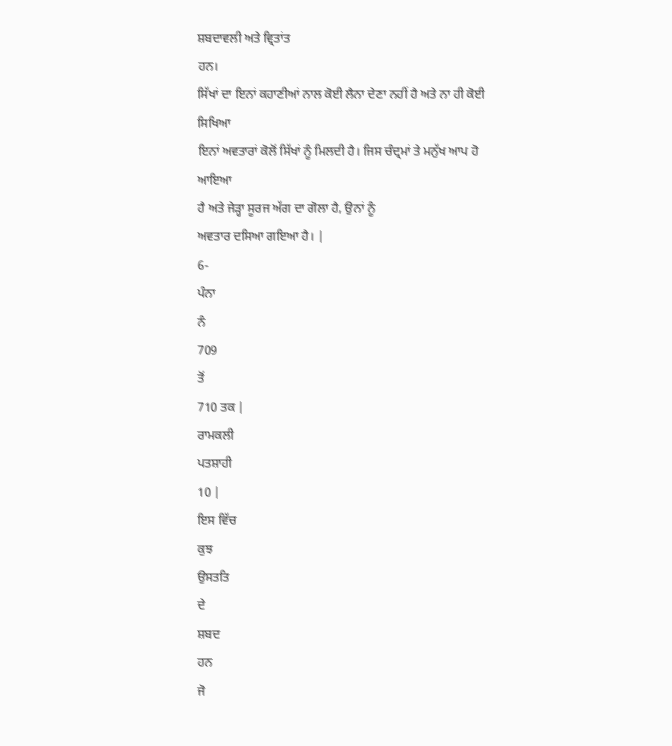ਸ਼ਬਦਾਵਲੀ ਅਤੇ ਵ੍ਰਿਤਾਂਤ
ਹਨ।
ਸਿੱਖਾਂ ਦਾ ਇਨਾਂ ਕਹਾਣੀਆਂ ਨਾਲ ਕੋਈ ਲੈਨਾ ਦੇਣਾ ਨਹੀਂ ਹੈ ਅਤੇ ਨਾ ਹੀ ਕੋਈ
ਸਿਖਿਆ
ਇਨਾਂ ਅਵਤਾਰਾਂ ਕੋਲੋਂ ਸਿੱਖਾਂ ਨੂੰ ਮਿਲਦੀ ਹੈ। ਜਿਸ ਚੰਦ੍ਰਮਾਂ ਤੇ ਮਨੁੱਖ ਆਪ ਹੋ
ਆਇਆ
ਹੈ ਅਤੇ ਜੇੜ੍ਹਾ ਸੂਰਜ ਅੱਗ ਦਾ ਗੋਲਾ ਹੈ, ਉਨਾਂ ਨੂੰ
ਅਵਤਾਰ ਦਸਿਆ ਗਇਆ ਹੈ। |
6-
ਪੰਨਾ
ਨੰ
709
ਤੋਂ
710 ਤਕ |
ਰਾਮਕਲੀ
ਪਤਸ਼ਾਹੀ
10 |
ਇਸ ਵਿੱਚ
ਕੁਝ
ਉਸਤਤਿ
ਦੇ
ਸ਼ਬਦ
ਹਨ
ਜੋ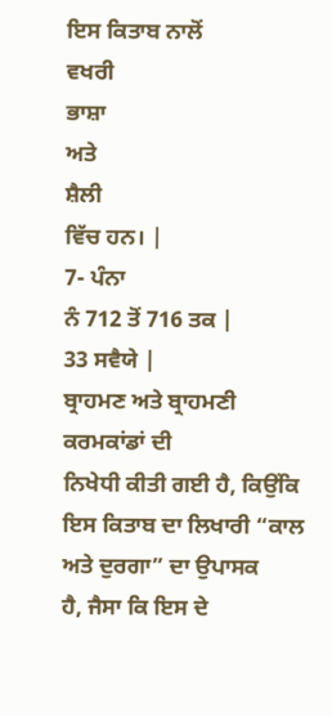ਇਸ ਕਿਤਾਬ ਨਾਲੋਂ
ਵਖਰੀ
ਭਾਸ਼ਾ
ਅਤੇ
ਸ਼ੈਲੀ
ਵਿੱਚ ਹਨ। |
7- ਪੰਨਾ
ਨੰ 712 ਤੋਂ 716 ਤਕ |
33 ਸਵੈਯੇ |
ਬ੍ਰਾਹਮਣ ਅਤੇ ਬ੍ਰਾਹਮਣੀ ਕਰਮਕਾਂਡਾਂ ਦੀ
ਨਿਖੇਧੀ ਕੀਤੀ ਗਈ ਹੈ, ਕਿਉਂਕਿ ਇਸ ਕਿਤਾਬ ਦਾ ਲਿਖਾਰੀ “ਕਾਲ ਅਤੇ ਦੁਰਗਾ” ਦਾ ਉਪਾਸਕ
ਹੈ, ਜੈਸਾ ਕਿ ਇਸ ਦੇ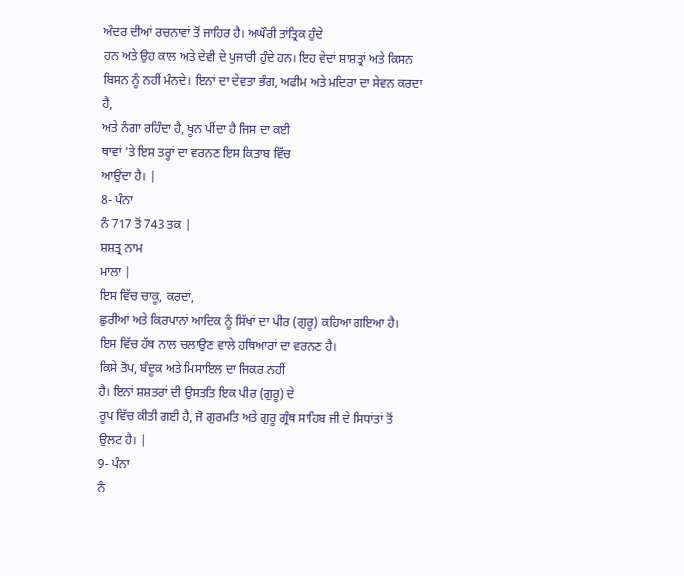ਅੰਦਰ ਦੀਆਂ ਰਚਨਾਵਾਂ ਤੋਂ ਜਾਹਿਰ ਹੈ। ਅਘੌਰੀ ਤਾਂਤ੍ਰਿਕ ਹੁੰਦੇ
ਹਨ ਅਤੇ ਉਹ ਕਾਲ ਅਤੇ ਦੇਵੀ ਦੇ ਪੁਜਾਰੀ ਹੁੰਦੇ ਹਨ। ਇਹ ਵੇਦਾਂ ਸ਼ਾਸ਼ਤ੍ਰਾਂ ਅਤੇ ਕਿਸਨ
ਬਿਸਨ ਨੂੰ ਨਹੀਂ ਮੰਨਦੇ। ਇਨਾਂ ਦਾ ਦੇਵਤਾ ਭੰਗ, ਅਫੀਮ ਅਤੇ ਮਦਿਰਾ ਦਾ ਸੇਵਨ ਕਰਦਾ ਹੈ,
ਅਤੇ ਨੰਗਾ ਰਹਿੰਦਾ ਹੈ, ਖੂਨ ਪੀਂਦਾ ਹੈ ਜਿਸ ਦਾ ਕਈ
ਥਾਵਾਂ 'ਤੇ ਇਸ ਤਰ੍ਹਾਂ ਦਾ ਵਰਨਣ ਇਸ ਕਿਤਾਬ ਵਿੱਚ
ਆਉਂਦਾ ਹੈ। |
8- ਪੰਨਾ
ਨੰ 717 ਤੋਂ 743 ਤਕ |
ਸ਼ਸ਼ਤ੍ਰ ਨਾਮ
ਮਾਲਾ |
ਇਸ ਵਿੱਚ ਚਾਕੂ, ਕਰਦਾਂ,
ਛੁਰੀਆਂ ਅਤੇ ਕਿਰਪਾਨਾਂ ਆਦਿਕ ਨੂੰ ਸਿੱਖਾਂ ਦਾ ਪੀਰ (ਗੁਰੂ) ਕਹਿਆ ਗਇਆ ਹੈ।
ਇਸ ਵਿੱਚ ਹੱਥ ਨਾਲ ਚਲਾਉਣ ਵਾਲੇ ਹਥਿਆਰਾਂ ਦਾ ਵਰਨਣ ਹੈ।
ਕਿਸੇ ਤੋਪ, ਬੰਦੂਕ ਅਤੇ ਮਿਸਾਇਲ ਦਾ ਜਿਕਰ ਨਹੀਂ
ਹੈ। ਇਨਾਂ ਸ਼ਸ਼ਤਰਾਂ ਦੀ ਉਸਤਤਿ ਇਕ ਪੀਰ (ਗੁਰੂ) ਦੇ
ਰੂਪ ਵਿੱਚ ਕੀਤੀ ਗਈ ਹੈ, ਜੋ ਗੁਰਮਤਿ ਅਤੇ ਗੁਰੂ ਗ੍ਰੰਥ ਸਾਹਿਬ ਜੀ ਦੇ ਸਿਧਾਂਤਾਂ ਤੋਂ
ਉਲਟ ਹੈ। |
9- ਪੰਨਾ
ਨੰ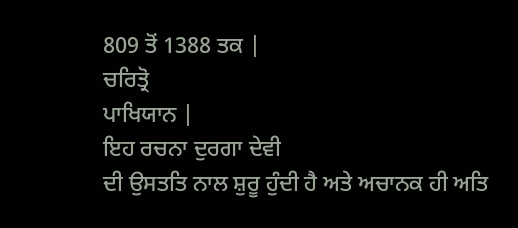809 ਤੋਂ 1388 ਤਕ |
ਚਰਿਤ੍ਰੋ
ਪਾਖਿਯਾਨ |
ਇਹ ਰਚਨਾ ਦੁਰਗਾ ਦੇਵੀ
ਦੀ ਉਸਤਤਿ ਨਾਲ ਸ਼ੁਰੂ ਹੁੰਦੀ ਹੈ ਅਤੇ ਅਚਾਨਕ ਹੀ ਅਤਿ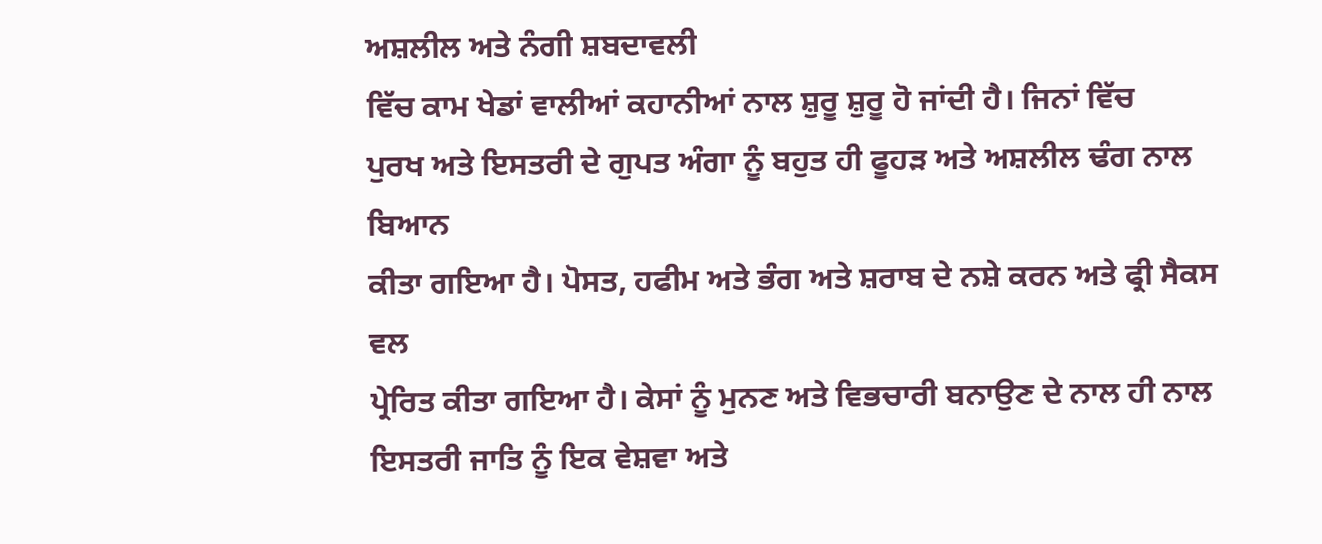ਅਸ਼ਲੀਲ ਅਤੇ ਨੰਗੀ ਸ਼ਬਦਾਵਲੀ
ਵਿੱਚ ਕਾਮ ਖੇਡਾਂ ਵਾਲੀਆਂ ਕਹਾਨੀਆਂ ਨਾਲ ਸ਼ੁਰੂ ਸ਼ੁਰੂ ਹੋ ਜਾਂਦੀ ਹੈ। ਜਿਨਾਂ ਵਿੱਚ
ਪੁਰਖ ਅਤੇ ਇਸਤਰੀ ਦੇ ਗੁਪਤ ਅੰਗਾ ਨੂੰ ਬਹੁਤ ਹੀ ਫੂਹੜ ਅਤੇ ਅਸ਼ਲੀਲ ਢੰਗ ਨਾਲ ਬਿਆਨ
ਕੀਤਾ ਗਇਆ ਹੈ। ਪੋਸਤ, ਹਫੀਮ ਅਤੇ ਭੰਗ ਅਤੇ ਸ਼ਰਾਬ ਦੇ ਨਸ਼ੇ ਕਰਨ ਅਤੇ ਫ੍ਰੀ ਸੈਕਸ ਵਲ
ਪ੍ਰੇਰਿਤ ਕੀਤਾ ਗਇਆ ਹੈ। ਕੇਸਾਂ ਨੂੰ ਮੁਨਣ ਅਤੇ ਵਿਭਚਾਰੀ ਬਨਾਉਣ ਦੇ ਨਾਲ ਹੀ ਨਾਲ
ਇਸਤਰੀ ਜਾਤਿ ਨੂੰ ਇਕ ਵੇਸ਼ਵਾ ਅਤੇ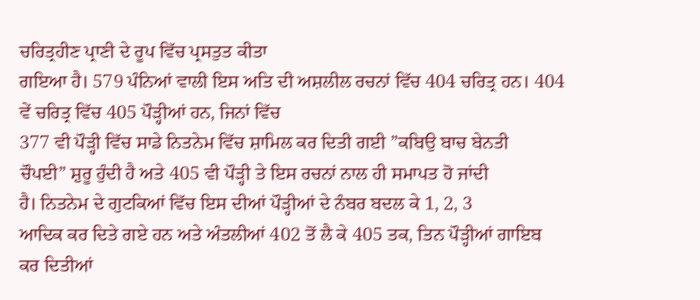ਚਰਿਤ੍ਰਹੀਣ ਪ੍ਰਾਣੀ ਦੇ ਰੂਪ ਵਿੱਚ ਪ੍ਰਸਤੁਤ ਕੀਤਾ
ਗਇਆ ਹੈ। 579 ਪੰਨਿਆਂ ਵਾਲੀ ਇਸ ਅਤਿ ਦੀ ਅਸ਼ਲੀਲ ਰਚਨਾਂ ਵਿੱਚ 404 ਚਰਿਤ੍ਰ ਹਨ। 404
ਵੇਂ ਚਰਿਤ੍ਰ ਵਿੱਚ 405 ਪੌੜ੍ਹੀਆਂ ਹਨ, ਜਿਨਾਂ ਵਿੱਚ
377 ਵੀ ਪੌੜ੍ਹੀ ਵਿੱਚ ਸਾਡੇ ਨਿਤਨੇਮ ਵਿੱਚ ਸ਼ਾਮਿਲ ਕਰ ਦਿਤੀ ਗਈ ”ਕਬਿਉ ਬਾਚ ਬੇਨਤੀ
ਚੌਪਈ” ਸ਼ੁਰੂ ਹੁੰਦੀ ਹੈ ਅਤੇ 405 ਵੀ ਪੌੜ੍ਹੀ ਤੇ ਇਸ ਰਚਨਾਂ ਨਾਲ ਹੀ ਸਮਾਪਤ ਹੋ ਜਾਂਦੀ
ਹੈ। ਨਿਤਨੇਮ ਦੇ ਗੁਟਕਿਆਂ ਵਿੱਚ ਇਸ ਦੀਆਂ ਪੌੜ੍ਹੀਆਂ ਦੇ ਨੰਬਰ ਬਦਲ ਕੇ 1, 2, 3
ਆਦਿਕ ਕਰ ਦਿਤੇ ਗਏ ਹਨ ਅਤੇ ਅੰਤਲੀਆਂ 402 ਤੋਂ ਲੈ ਕੇ 405 ਤਕ, ਤਿਨ ਪੌੜ੍ਹੀਆਂ ਗਾਇਬ
ਕਰ ਦਿਤੀਆਂ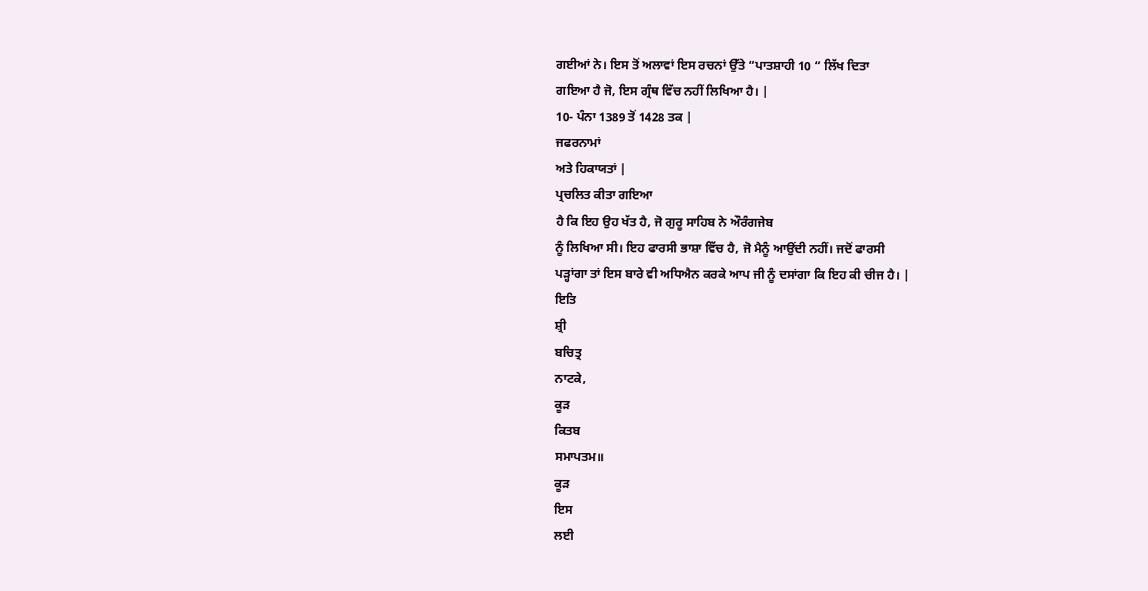ਗਈਆਂ ਨੇ। ਇਸ ਤੋਂ ਅਲਾਵਾਂ ਇਸ ਰਚਨਾਂ ਉੱਤੇ “ਪਾਤਸ਼ਾਹੀ 10 “ ਲਿੱਖ ਦਿਤਾ
ਗਇਆ ਹੈ ਜੋ, ਇਸ ਗ੍ਰੰਥ ਵਿੱਚ ਨਹੀਂ ਲਿਖਿਆ ਹੈ। |
10- ਪੰਨਾ 1389 ਤੋਂ 1428 ਤਕ |
ਜਫਰਨਾਮਾਂ
ਅਤੇ ਹਿਕਾਯਤਾਂ |
ਪ੍ਰਚਲਿਤ ਕੀਤਾ ਗਇਆ
ਹੈ ਕਿ ਇਹ ਉਹ ਖੱਤ ਹੈ, ਜੋ ਗੁਰੂ ਸਾਹਿਬ ਨੇ ਔਰੰਗਜੇਬ
ਨੂੰ ਲਿਖਿਆ ਸੀ। ਇਹ ਫਾਰਸੀ ਭਾਸ਼ਾ ਵਿੱਚ ਹੈ, ਜੋ ਮੈਨੂੰ ਆਉਂਦੀ ਨਹੀਂ। ਜਦੋਂ ਫਾਰਸੀ
ਪੜ੍ਹਾਂਗਾ ਤਾਂ ਇਸ ਬਾਰੇ ਵੀ ਅਧਿਐਨ ਕਰਕੇ ਆਪ ਜੀ ਨੂੰ ਦਸਾਂਗਾ ਕਿ ਇਹ ਕੀ ਚੀਜ ਹੈ। |
ਇਤਿ
ਸ਼੍ਰੀ
ਬਚਿਤ੍ਰ
ਨਾਟਕੇ,
ਕੂੜ
ਕਿਤਬ
ਸਮਾਪਤਮ॥
ਕੂੜ
ਇਸ
ਲਈ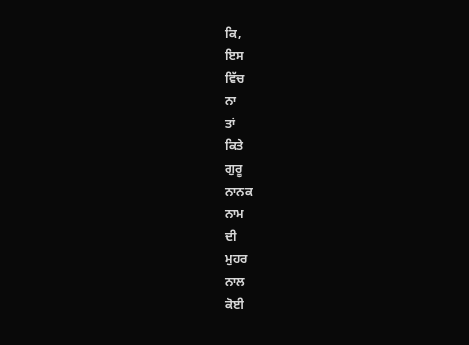ਕਿ,
ਇਸ
ਵਿੱਚ
ਨਾ
ਤਾਂ
ਕਿਤੇ
ਗੁਰੂ
ਨਾਨਕ
ਨਾਮ
ਦੀ
ਮੁਹਰ
ਨਾਲ
ਕੋਈ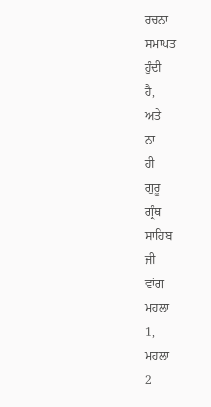ਰਚਨਾ
ਸਮਾਪਤ
ਹੁੰਦੀ
ਹੈ,
ਅਤੇ
ਨਾ
ਹੀ
ਗੁਰੂ
ਗ੍ਰੰਥ
ਸਾਹਿਬ
ਜੀ
ਵਾਂਗ
ਮਹਲਾ
1,
ਮਹਲਾ
2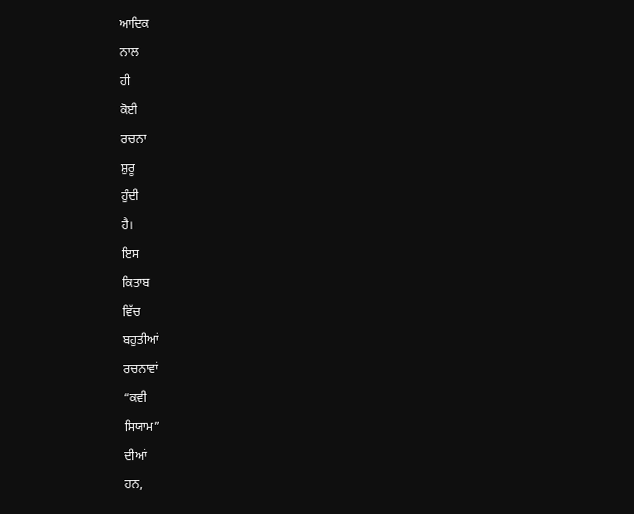ਆਦਿਕ
ਨਾਲ
ਹੀ
ਕੋਈ
ਰਚਨਾ
ਸ਼ੁਰੂ
ਹੁੰਦੀ
ਹੈ।
ਇਸ
ਕਿਤਾਬ
ਵਿੱਚ
ਬਹੁਤੀਆਂ
ਰਚਨਾਵਾਂ
“ਕਵੀ
ਸਿਯਾਮ”
ਦੀਆਂ
ਹਨ,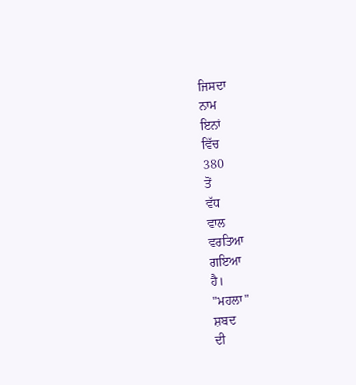ਜਿਸਦਾ
ਨਾਮ
ਇਨਾਂ
ਵਿੱਚ
380
ਤੋਂ
ਵੱਧ
ਵਾਲ
ਵਰਤਿਆ
ਗਇਆ
ਹੈ।
"ਮਹਲਾ"
ਸ਼ਬਦ
ਦੀ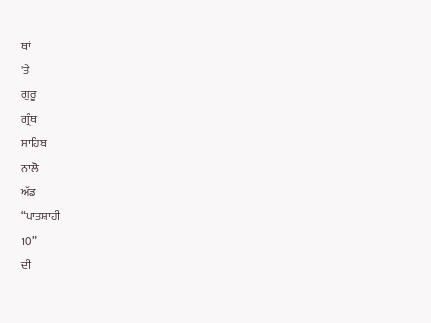ਥਾਂ
'ਤੇ
ਗੁਰੂ
ਗ੍ਰੰਥ
ਸਾਹਿਬ
ਨਾਲੋ
ਅੱਡ
“ਪਾਤਸ਼ਾਹੀ
10”
ਦੀ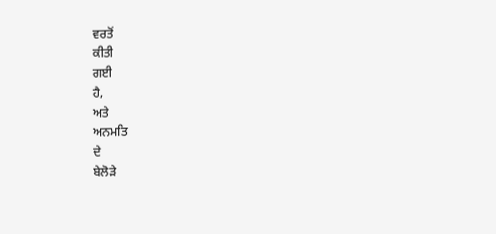ਵਰਤੋਂ
ਕੀਤੀ
ਗਈ
ਹੈ,
ਅਤੇ
ਅਨਮਤਿ
ਦੇ
ਬੇਲੋੜੇ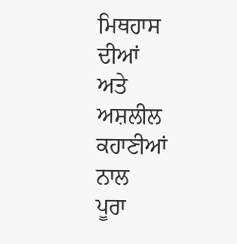ਮਿਥਹਾਸ
ਦੀਆਂ
ਅਤੇ
ਅਸ਼ਲੀਲ
ਕਹਾਣੀਆਂ
ਨਾਲ
ਪੂਰਾ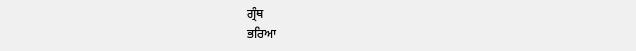ਗ੍ਰੰਥ
ਭਰਿਆ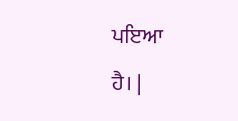ਪਇਆ
ਹੈ। |